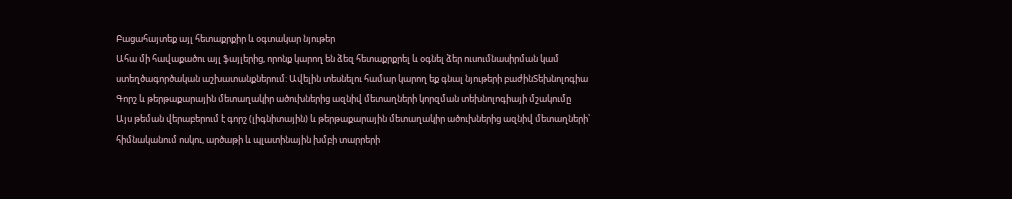Բացահայտեք այլ հետաքրքիր և օգտակար նյութեր
Ահա մի հավաքածու այլ ֆայլերից, որոնք կարող են ձեզ հետաքրքրել և օգնել ձեր ուսումնասիրման կամ ստեղծագործական աշխատանքներում: Ավելին տեսնելու համար կարող եք գնալ նյութերի բաժինՏեխնոլոգիա
Գորշ և թերթաքարային մետաղակիր ածուխներից ազնիվ մետաղների կորզման տեխնոլոգիայի մշակումը
Այս թեման վերաբերում է գորշ (լիգնիտային) և թերթաքարային մետաղակիր ածուխներից ազնիվ մետաղների՝ հիմնականում ոսկու, արծաթի և պլատինային խմբի տարրերի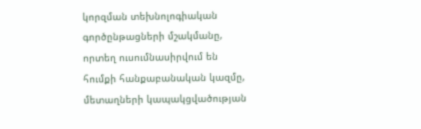կորզման տեխնոլոգիական գործընթացների մշակմանը, որտեղ ուսումնասիրվում են հումքի հանքաբանական կազմը, մետաղների կապակցվածության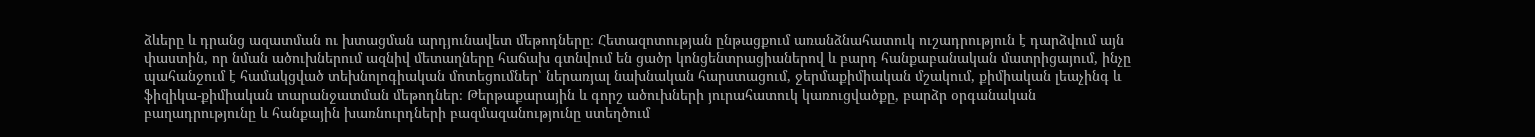ձևերը և դրանց ազատման ու խտացման արդյունավետ մեթոդները։ Հետազոտության ընթացքում առանձնահատուկ ուշադրություն է դարձվում այն փաստին, որ նման ածուխներում ազնիվ մետաղները հաճախ գտնվում են ցածր կոնցենտրացիաներով և բարդ հանքաբանական մատրիցայում, ինչը պահանջում է համակցված տեխնոլոգիական մոտեցումներ՝ ներառյալ նախնական հարստացում, ջերմաքիմիական մշակում, քիմիական լեաչինգ և ֆիզիկա-քիմիական տարանջատման մեթոդներ։ Թերթաքարային և գորշ ածուխների յուրահատուկ կառուցվածքը, բարձր օրգանական բաղադրությունը և հանքային խառնուրդների բազմազանությունը ստեղծում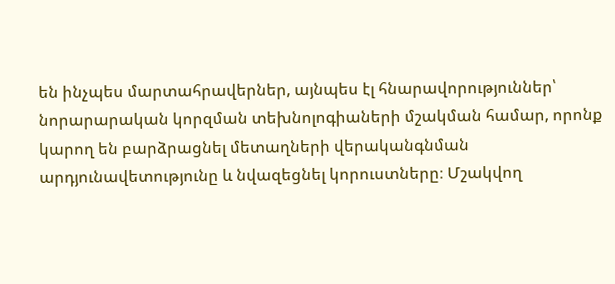են ինչպես մարտահրավերներ, այնպես էլ հնարավորություններ՝ նորարարական կորզման տեխնոլոգիաների մշակման համար, որոնք կարող են բարձրացնել մետաղների վերականգնման արդյունավետությունը և նվազեցնել կորուստները։ Մշակվող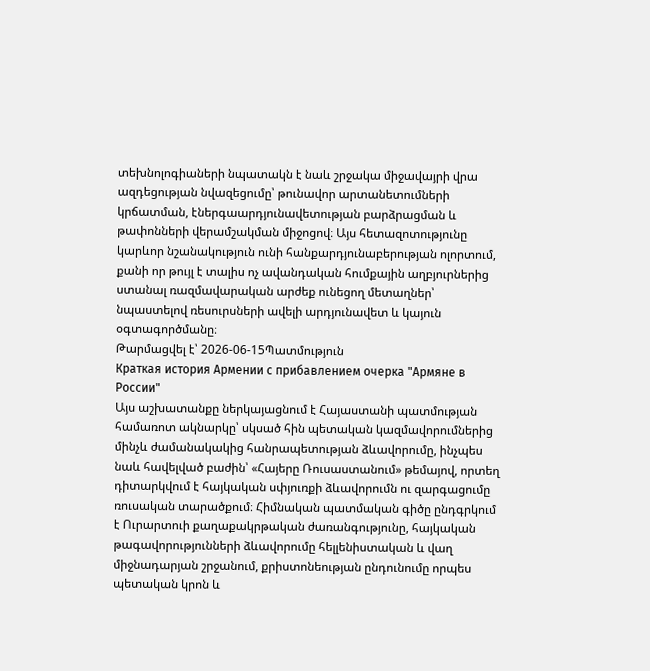տեխնոլոգիաների նպատակն է նաև շրջակա միջավայրի վրա ազդեցության նվազեցումը՝ թունավոր արտանետումների կրճատման, էներգաարդյունավետության բարձրացման և թափոնների վերամշակման միջոցով։ Այս հետազոտությունը կարևոր նշանակություն ունի հանքարդյունաբերության ոլորտում, քանի որ թույլ է տալիս ոչ ավանդական հումքային աղբյուրներից ստանալ ռազմավարական արժեք ունեցող մետաղներ՝ նպաստելով ռեսուրսների ավելի արդյունավետ և կայուն օգտագործմանը։
Թարմացվել է՝ 2026-06-15Պատմություն
Краткая история Армении с прибавлением очерка "Армяне в России"
Այս աշխատանքը ներկայացնում է Հայաստանի պատմության համառոտ ակնարկը՝ սկսած հին պետական կազմավորումներից մինչև ժամանակակից հանրապետության ձևավորումը, ինչպես նաև հավելված բաժին՝ «Հայերը Ռուսաստանում» թեմայով, որտեղ դիտարկվում է հայկական սփյուռքի ձևավորումն ու զարգացումը ռուսական տարածքում։ Հիմնական պատմական գիծը ընդգրկում է Ուրարտուի քաղաքակրթական ժառանգությունը, հայկական թագավորությունների ձևավորումը հելլենիստական և վաղ միջնադարյան շրջանում, քրիստոնեության ընդունումը որպես պետական կրոն և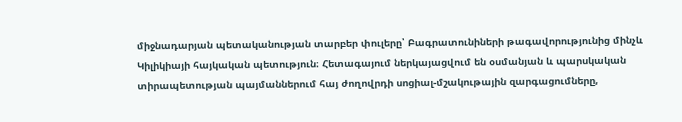միջնադարյան պետականության տարբեր փուլերը՝ Բագրատունիների թագավորությունից մինչև Կիլիկիայի հայկական պետություն։ Հետագայում ներկայացվում են օսմանյան և պարսկական տիրապետության պայմաններում հայ ժողովրդի սոցիալ-մշակութային զարգացումները,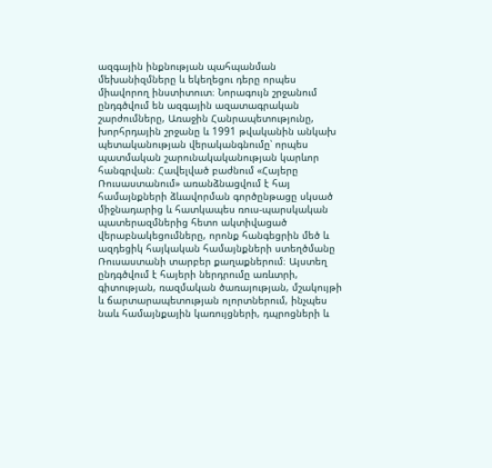ազգային ինքնության պահպանման մեխանիզմները և եկեղեցու դերը որպես միավորող ինստիտուտ։ Նորագույն շրջանում ընդգծվում են ազգային ազատագրական շարժումները, Առաջին Հանրապետությունը, խորհրդային շրջանը և 1991 թվականին անկախ պետականության վերականգնումը՝ որպես պատմական շարունակականության կարևոր հանգրվան։ Հավելված բաժնում «Հայերը Ռուսաստանում» առանձնացվում է հայ համայնքների ձևավորման գործընթացը սկսած միջնադարից և հատկապես ռուս-պարսկական պատերազմներից հետո ակտիվացած վերաբնակեցումները, որոնք հանգեցրին մեծ և ազդեցիկ հայկական համայնքների ստեղծմանը Ռուսաստանի տարբեր քաղաքներում։ Այստեղ ընդգծվում է հայերի ներդրումը առևտրի, գիտության, ռազմական ծառայության, մշակույթի և ճարտարապետության ոլորտներում, ինչպես նաև համայնքային կառույցների, դպրոցների և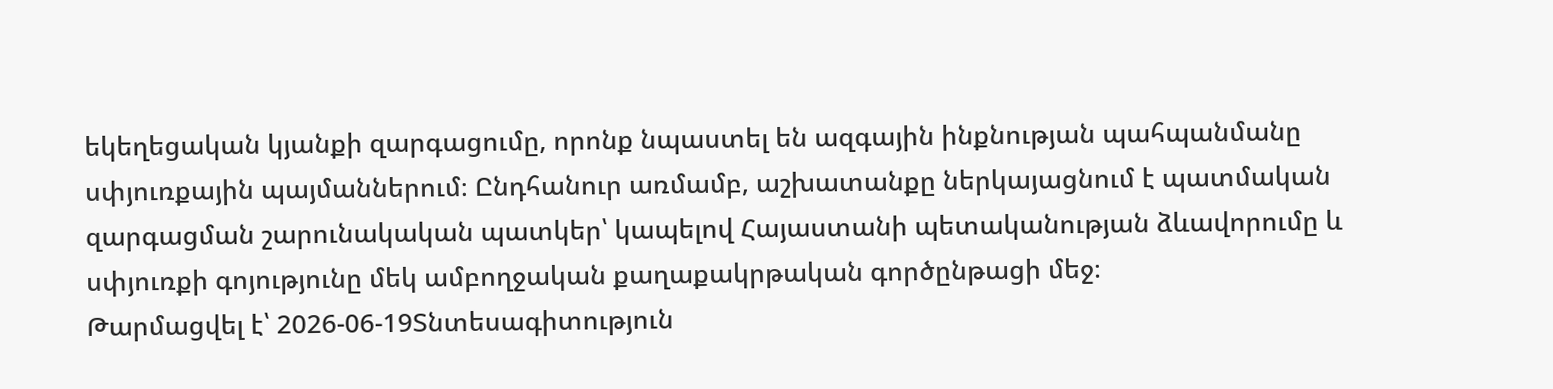եկեղեցական կյանքի զարգացումը, որոնք նպաստել են ազգային ինքնության պահպանմանը սփյուռքային պայմաններում։ Ընդհանուր առմամբ, աշխատանքը ներկայացնում է պատմական զարգացման շարունակական պատկեր՝ կապելով Հայաստանի պետականության ձևավորումը և սփյուռքի գոյությունը մեկ ամբողջական քաղաքակրթական գործընթացի մեջ։
Թարմացվել է՝ 2026-06-19Տնտեսագիտություն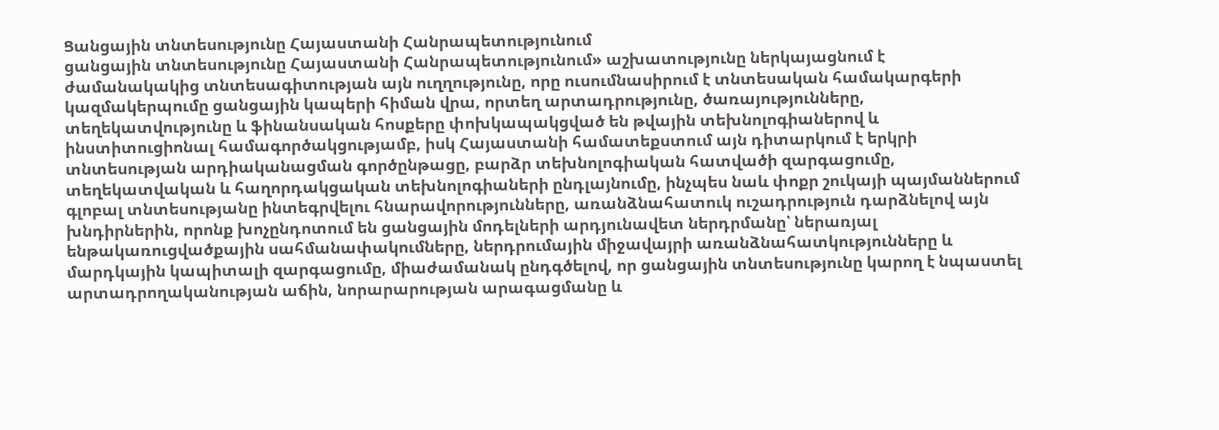Ցանցային տնտեսությունը Հայաստանի Հանրապետությունում
ցանցային տնտեսությունը Հայաստանի Հանրապետությունում» աշխատությունը ներկայացնում է ժամանակակից տնտեսագիտության այն ուղղությունը, որը ուսումնասիրում է տնտեսական համակարգերի կազմակերպումը ցանցային կապերի հիման վրա, որտեղ արտադրությունը, ծառայությունները, տեղեկատվությունը և ֆինանսական հոսքերը փոխկապակցված են թվային տեխնոլոգիաներով և ինստիտուցիոնալ համագործակցությամբ, իսկ Հայաստանի համատեքստում այն դիտարկում է երկրի տնտեսության արդիականացման գործընթացը, բարձր տեխնոլոգիական հատվածի զարգացումը, տեղեկատվական և հաղորդակցական տեխնոլոգիաների ընդլայնումը, ինչպես նաև փոքր շուկայի պայմաններում գլոբալ տնտեսությանը ինտեգրվելու հնարավորությունները, առանձնահատուկ ուշադրություն դարձնելով այն խնդիրներին, որոնք խոչընդոտում են ցանցային մոդելների արդյունավետ ներդրմանը՝ ներառյալ ենթակառուցվածքային սահմանափակումները, ներդրումային միջավայրի առանձնահատկությունները և մարդկային կապիտալի զարգացումը, միաժամանակ ընդգծելով, որ ցանցային տնտեսությունը կարող է նպաստել արտադրողականության աճին, նորարարության արագացմանը և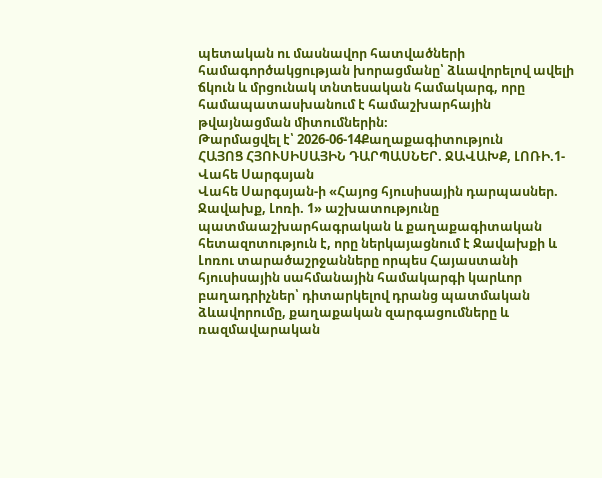պետական ու մասնավոր հատվածների համագործակցության խորացմանը՝ ձևավորելով ավելի ճկուն և մրցունակ տնտեսական համակարգ, որը համապատասխանում է համաշխարհային թվայնացման միտումներին։
Թարմացվել է՝ 2026-06-14Քաղաքագիտություն
ՀԱՅՈՑ ՀՅՈՒՍԻՍԱՅԻՆ ԴԱՐՊԱՍՆԵՐ. ՋԱՎԱԽՔ, ԼՈՌԻ.1-Վահե Սարգսյան
Վահե Սարգսյան-ի «Հայոց հյուսիսային դարպասներ. Ջավախք, Լոռի. 1» աշխատությունը պատմաաշխարհագրական և քաղաքագիտական հետազոտություն է, որը ներկայացնում է Ջավախքի և Լոռու տարածաշրջանները որպես Հայաստանի հյուսիսային սահմանային համակարգի կարևոր բաղադրիչներ՝ դիտարկելով դրանց պատմական ձևավորումը, քաղաքական զարգացումները և ռազմավարական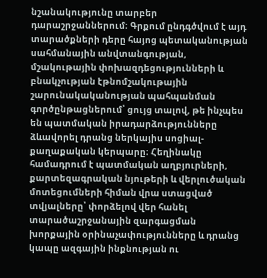նշանակությունը տարբեր դարաշրջաններում։ Գրքում ընդգծվում է այդ տարածքների դերը հայոց պետականության սահմանային անվտանգության, մշակութային փոխազդեցությունների և բնակչության էթնոմշակութային շարունակականության պահպանման գործընթացներում՝ ցույց տալով, թե ինչպես են պատմական իրադարձությունները ձևավորել դրանց ներկայիս սոցիալ-քաղաքական կերպարը։ Հեղինակը համադրում է պատմական աղբյուրների, քարտեզագրական նյութերի և վերլուծական մոտեցումների հիման վրա ստացված տվյալները՝ փորձելով վեր հանել տարածաշրջանային զարգացման խորքային օրինաչափությունները և դրանց կապը ազգային ինքնության ու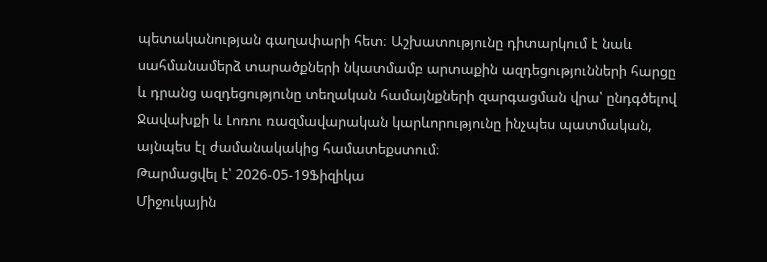պետականության գաղափարի հետ։ Աշխատությունը դիտարկում է նաև սահմանամերձ տարածքների նկատմամբ արտաքին ազդեցությունների հարցը և դրանց ազդեցությունը տեղական համայնքների զարգացման վրա՝ ընդգծելով Ջավախքի և Լոռու ռազմավարական կարևորությունը ինչպես պատմական, այնպես էլ ժամանակակից համատեքստում։
Թարմացվել է՝ 2026-05-19Ֆիզիկա
Միջուկային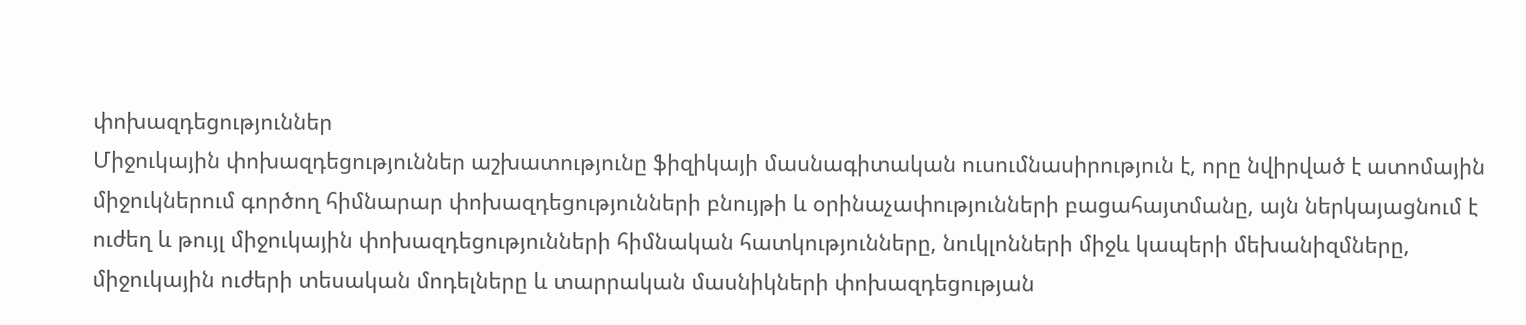փոխազդեցություններ
Միջուկային փոխազդեցություններ աշխատությունը ֆիզիկայի մասնագիտական ուսումնասիրություն է, որը նվիրված է ատոմային միջուկներում գործող հիմնարար փոխազդեցությունների բնույթի և օրինաչափությունների բացահայտմանը, այն ներկայացնում է ուժեղ և թույլ միջուկային փոխազդեցությունների հիմնական հատկությունները, նուկլոնների միջև կապերի մեխանիզմները, միջուկային ուժերի տեսական մոդելները և տարրական մասնիկների փոխազդեցության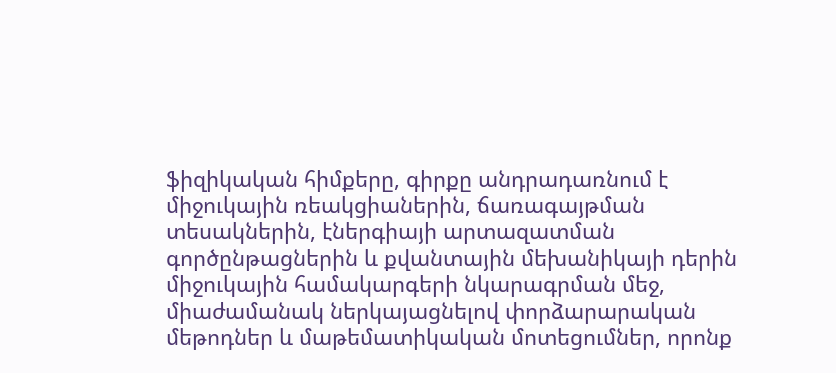ֆիզիկական հիմքերը, գիրքը անդրադառնում է միջուկային ռեակցիաներին, ճառագայթման տեսակներին, էներգիայի արտազատման գործընթացներին և քվանտային մեխանիկայի դերին միջուկային համակարգերի նկարագրման մեջ, միաժամանակ ներկայացնելով փորձարարական մեթոդներ և մաթեմատիկական մոտեցումներ, որոնք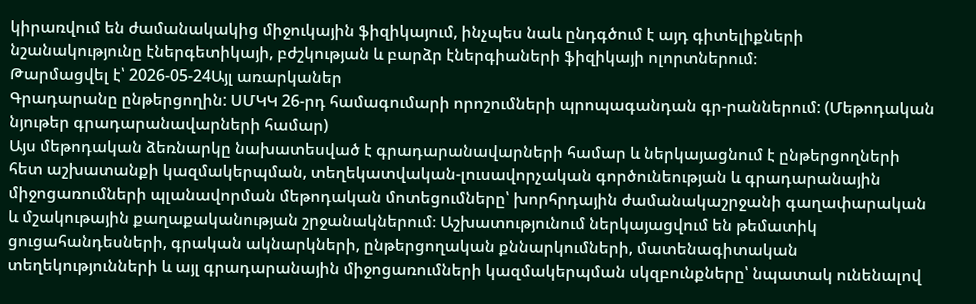կիրառվում են ժամանակակից միջուկային ֆիզիկայում, ինչպես նաև ընդգծում է այդ գիտելիքների նշանակությունը էներգետիկայի, բժշկության և բարձր էներգիաների ֆիզիկայի ոլորտներում։
Թարմացվել է՝ 2026-05-24Այլ առարկաներ
Գրադարանը ընթերցողին: ՍՄԿԿ 26-րդ համագումարի որոշումների պրոպագանդան գր-րաններում: (Մեթոդական նյութեր գրադարանավարների համար)
Այս մեթոդական ձեռնարկը նախատեսված է գրադարանավարների համար և ներկայացնում է ընթերցողների հետ աշխատանքի կազմակերպման, տեղեկատվական-լուսավորչական գործունեության և գրադարանային միջոցառումների պլանավորման մեթոդական մոտեցումները՝ խորհրդային ժամանակաշրջանի գաղափարական և մշակութային քաղաքականության շրջանակներում։ Աշխատությունում ներկայացվում են թեմատիկ ցուցահանդեսների, գրական ակնարկների, ընթերցողական քննարկումների, մատենագիտական տեղեկությունների և այլ գրադարանային միջոցառումների կազմակերպման սկզբունքները՝ նպատակ ունենալով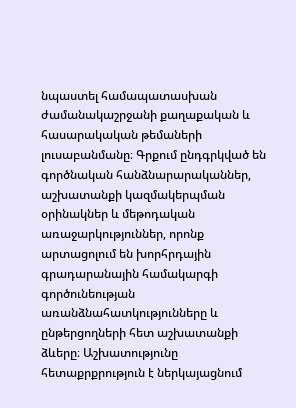նպաստել համապատասխան ժամանակաշրջանի քաղաքական և հասարակական թեմաների լուսաբանմանը։ Գրքում ընդգրկված են գործնական հանձնարարականներ, աշխատանքի կազմակերպման օրինակներ և մեթոդական առաջարկություններ, որոնք արտացոլում են խորհրդային գրադարանային համակարգի գործունեության առանձնահատկությունները և ընթերցողների հետ աշխատանքի ձևերը։ Աշխատությունը հետաքրքրություն է ներկայացնում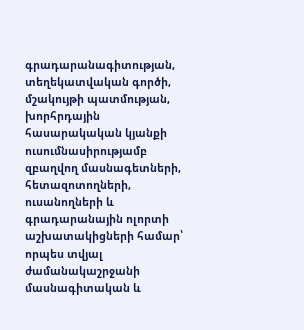գրադարանագիտության, տեղեկատվական գործի, մշակույթի պատմության, խորհրդային հասարակական կյանքի ուսումնասիրությամբ զբաղվող մասնագետների, հետազոտողների, ուսանողների և գրադարանային ոլորտի աշխատակիցների համար՝ որպես տվյալ ժամանակաշրջանի մասնագիտական և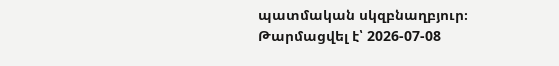պատմական սկզբնաղբյուր։
Թարմացվել է՝ 2026-07-08